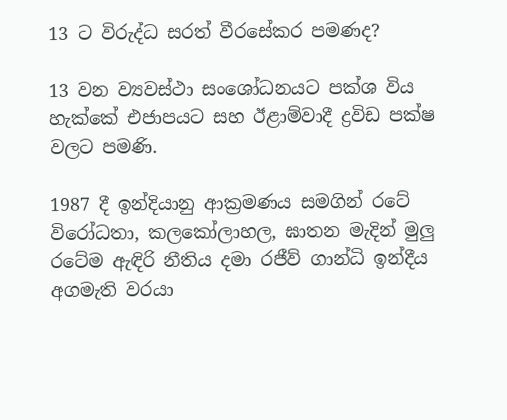13 ට විරුද්ධ සරත් වීරසේකර පමණද?

13 වන ව්‍යවස්ථා සංශෝධනයට පක්ශ විය හැක්කේ එජාපයට සහ ඊළාම්වාදී ද්‍රවිඩ පක්ෂ වලට පමණි.

1987 දී ඉන්දියානු ආක්‍රමණය සමගින් රටේ විරෝධතා, කලකෝලාහල, ඝාතන මැදින් මුලු රටේම ඇඳිරි නීතිය දමා රජීව් ගාන්ධි ඉන්දීය අගමැති වරයා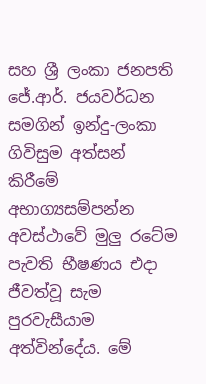සහ ශ්‍රී ලංකා ජනපති ජේ.ආර්. ජයවර්ධන සමගින් ඉන්දු-ලංකා ගිවිසුම අත්සන් කිරීමේ අභාග්‍යසම්පන්න අවස්ථාවේ මුලු රටේම පැවති භීෂණය එදා ජීවත්වූ සැම පුරවැසීයාම අත්වින්දේය. මේ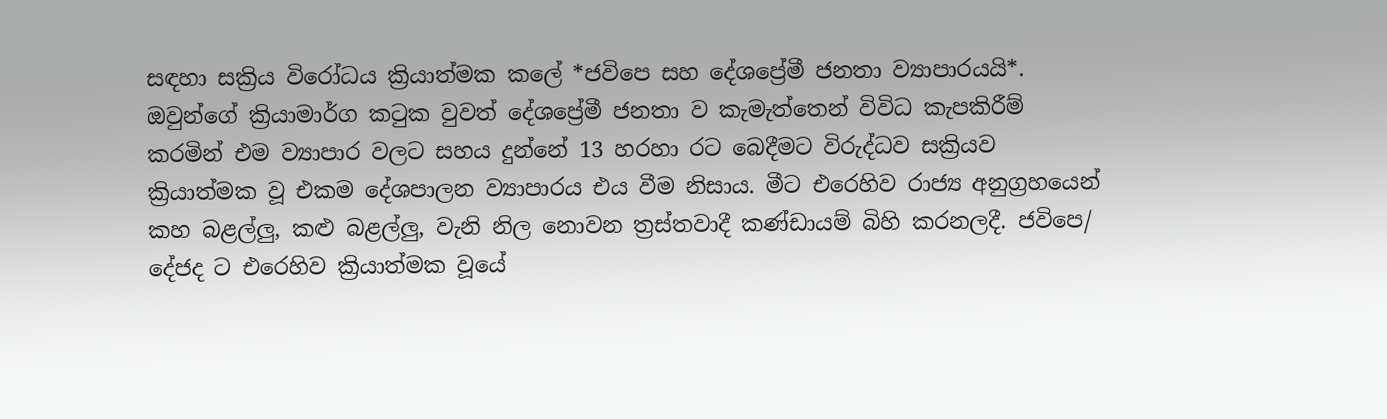සඳහා සක්‍රිය විරෝධය ක්‍රියාත්මක කලේ *ජවිපෙ සහ දේශප්‍රේමී ජනතා ව්‍යාපාරයයි*. ඔවුන්ගේ ක්‍රියාමාර්ග කටුක වුවත් දේශප්‍රේමී ජනතා ව කැමැත්තෙන් විවිධ කැපකිරීම් කරමින් එම ව්‍යාපාර වලට සහය දුන්නේ 13 හරහා රට බෙදීමට විරුද්ධව සක්‍රියව ක්‍රියාත්මක වූ එකම දේශපාලන ව්‍යාපාරය එය වීම නිසාය. මීට එරෙහිව රාජ්‍ය අනුග්‍රහයෙන් කහ බළල්ලු, කළු බළල්ලු, වැනි නිල නොවන ත්‍රස්තවාදී කණ්ඩායම් බිහි කරනලදී. ජවිපෙ/ දේජද ට එරෙහිව ක්‍රියාත්මක වූයේ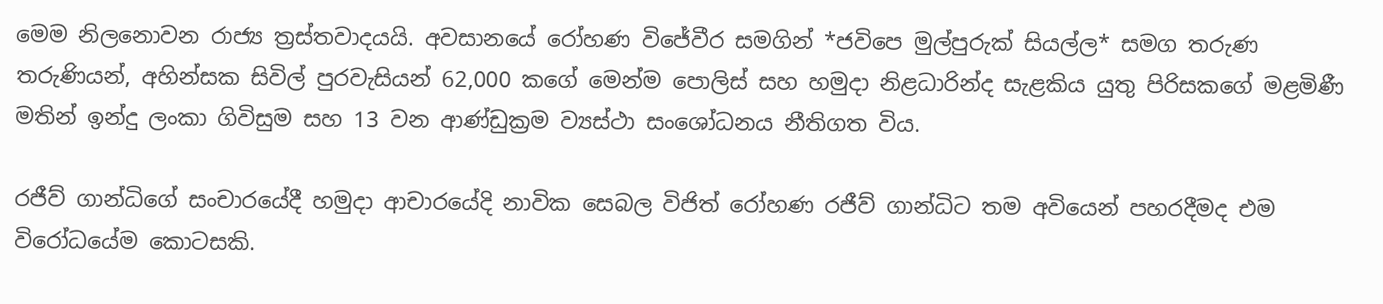මෙම නිලනොවන රාජ්‍ය ත්‍රස්තවාදයයි. අවසානයේ රෝහණ විජේවීර සමගින් *ජවිපෙ මුල්පුරුක් සියල්ල* සමග තරුණ තරුණියන්, අහින්සක සිවිල් පුරවැසියන් 62,000 කගේ මෙන්ම පොලිස් සහ හමුදා නිළධාරින්ද සැළකිය යුතු පිරිසකගේ මළමිණී මතින් ඉන්දු ලංකා ගිවිසුම සහ 13 වන ආණ්ඩුක්‍රම ව්‍යස්ථා සංශෝධනය නීතිගත විය.

රජීව් ගාන්ධිගේ සංචාරයේදී හමුදා ආචාරයේදි නාවික සෙබල විජිත් රෝහණ රජීව් ගාන්ධිට තම අවියෙන් පහරදීමද එම විරෝධයේම කොටසකි.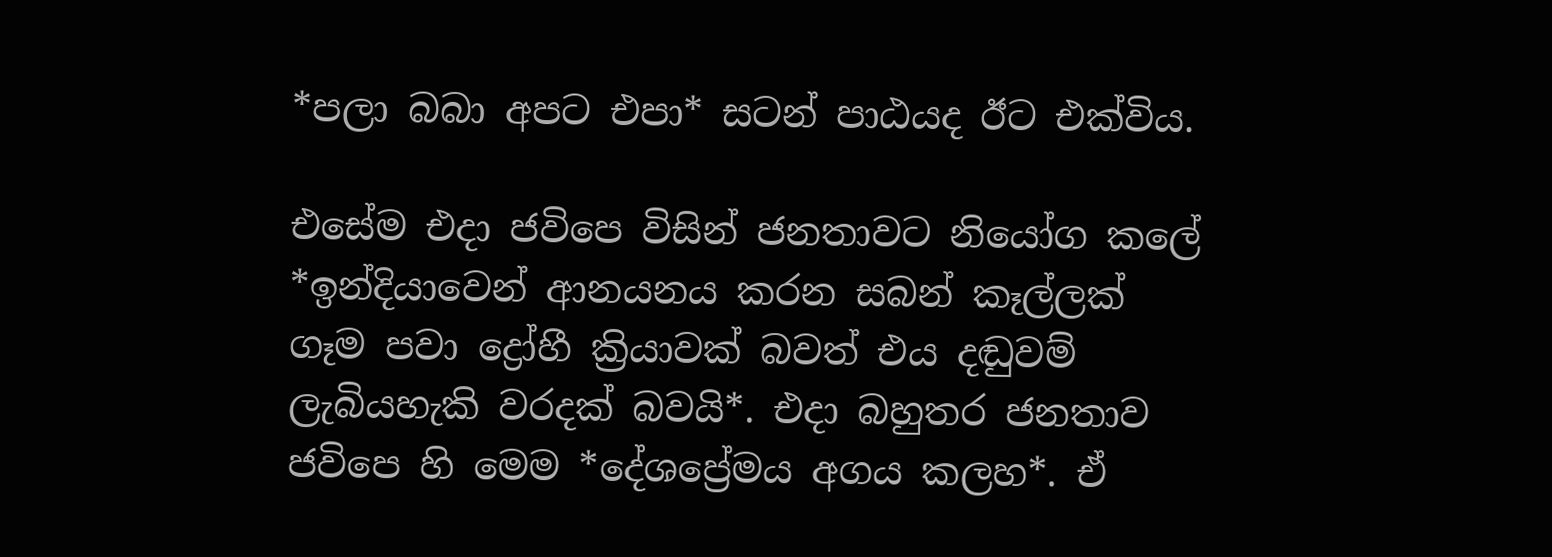*පලා බබා අපට එපා* සටන් පාඨයද ඊට එක්විය.

එසේම එදා ජවිපෙ විසින් ජනතාවට නියෝග කලේ *ඉන්දියාවෙන් ආනයනය කරන සබන් කෑල්ලක් ගෑම පවා ද්‍රෝහී ක්‍රියාවක් බවත් එය දඬුවම් ලැබියහැකි වරදක් බවයි*. එදා බහුතර ජනතාව ජවිපෙ හි මෙම *දේශප්‍රේමය අගය කලහ*. ඒ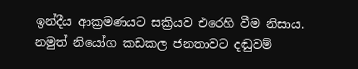ඉන්දීය ආක්‍රමණයට සක්‍රියව එරෙහි වීම නිසාය. නමුත් නියෝග කඩකල ජනතාවට දඬුවම්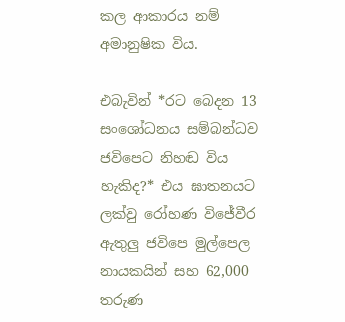කල ආකාරය නම් අමානුෂික විය.

එබැවින් *රට බෙදන 13 සංශෝධනය සම්බන්ධව ජවිපෙට නිහඬ විය හැකිද?* එය ඝාතනයට ලක්වු රෝහණ විජේවීර ඇතුලු ජවිපෙ මුල්පෙල නායකයින් සහ 62,000 තරුණ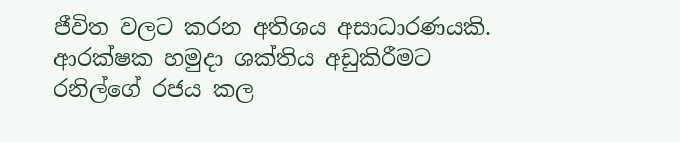ජීවිත වලට කරන අතිශය අසාධාරණයකි. ආරක්ෂක හමුදා ශක්තිය අඩුකිරීමට රනිල්ගේ රජය කල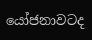යෝජනාවටද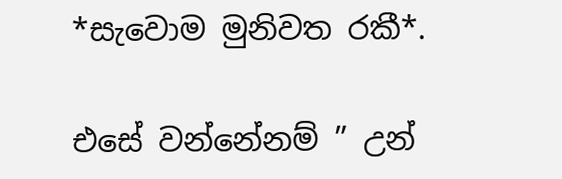*සැවොම මුනිවත රකී*.

එසේ වන්නේනම් ” උන්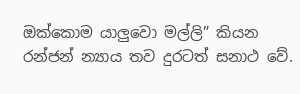ඔක්කොම යාලුවො මල්ලි” කියන රන්ජන් න්‍යාය තව දුරටත් සනාථ වේ.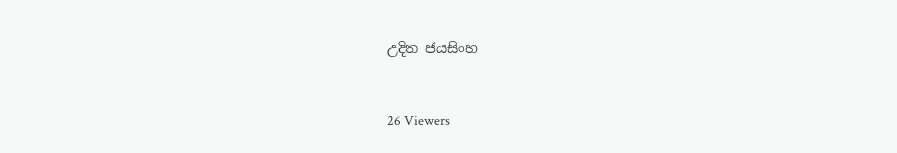උදිත ජයසිංහ



26 Viewers